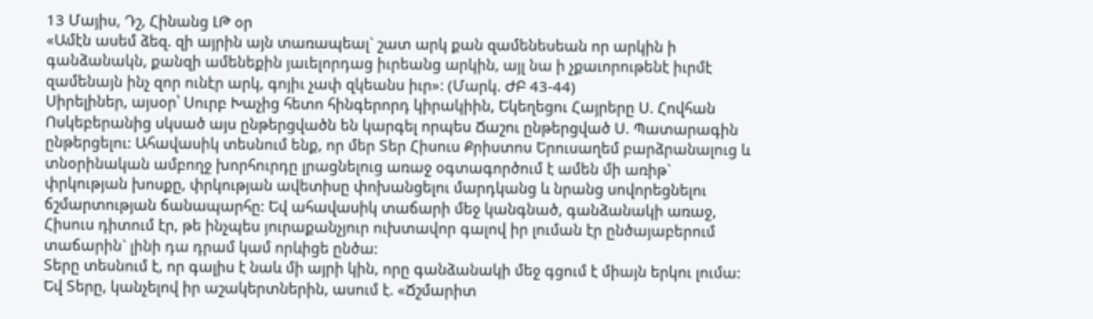13 Մայիս, Դշ, Հինանց ԼԹ օր
«Ամէն ասեմ ձեզ. զի այրին այն տառապեալ` շատ արկ քան զամենեսեան որ արկին ի գանձանակն, քանզի ամենեքին յաւելորդաց իւրեանց արկին, այլ նա ի չքաւորութենէ իւրմէ զամենայն ինչ զոր ունէր արկ, գոյիւ չափ զկեանս իւր»: (Մարկ. ԺԲ 43-44)
Սիրելիներ, այսօր՝ Սուրբ Խաչից հետո հինգերորդ կիրակիին, Եկեղեցու Հայրերը Ս. Հովհան Ոսկեբերանից սկսած այս ընթերցվածն են կարգել որպես Ճաշու ընթերցված Ս. Պատարագին ընթերցելու: Ահավասիկ տեսնում ենք, որ մեր Տեր Հիսուս Քրիստոս Երուսաղեմ բարձրանալուց և տնօրինական ամբողջ խորհուրդը լրացնելուց առաջ օգտագործում է ամեն մի առիթ` փրկության խոսքը, փրկության ավետիսը փոխանցելու մարդկանց և նրանց սովորեցնելու ճշմարտության ճանապարհը: Եվ ահավասիկ տաճարի մեջ կանգնած, գանձանակի առաջ, Հիսուս դիտում էր, թե ինչպես յուրաքանչյուր ուխտավոր գալով իր լուման էր ընծայաբերում տաճարին` լինի դա դրամ կամ որևիցե ընծա:
Տերը տեսնում է, որ գալիս է նաև մի այրի կին, որը գանձանակի մեջ գցում է միայն երկու լումա: Եվ Տերը, կանչելով իր աշակերտներին, ասում է. «Ճշմարիտ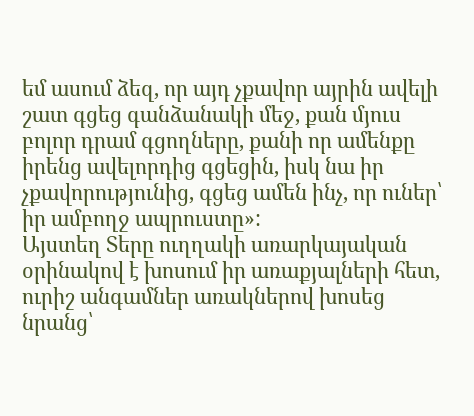եմ ասում ձեզ, որ այդ չքավոր այրին ավելի շատ գցեց գանձանակի մեջ, քան մյուս բոլոր դրամ գցողները, քանի որ ամենքը իրենց ավելորդից գցեցին, իսկ նա իր չքավորությունից, գցեց ամեն ինչ, որ ուներ՝ իր ամբողջ ապրուստը»:
Այստեղ Տերը ուղղակի առարկայական օրինակով է խոսում իր առաքյալների հետ, ուրիշ անգամներ առակներով խոսեց նրանց՝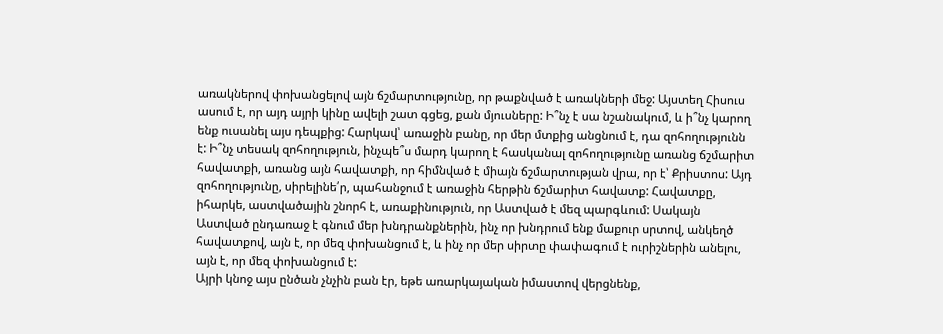առակներով փոխանցելով այն ճշմարտությունը, որ թաքնված է առակների մեջ: Այստեղ Հիսուս ասում է, որ այդ այրի կինը ավելի շատ գցեց, քան մյուսները: Ի՞նչ է սա նշանակում, և ի՞նչ կարող ենք ուսանել այս դեպքից: Հարկավ՝ առաջին բանը, որ մեր մտքից անցնում է, դա զոհողությունն է: Ի՞նչ տեսակ զոհողություն, ինչպե՞ս մարդ կարող է հասկանալ զոհողությունը առանց ճշմարիտ հավատքի, առանց այն հավատքի, որ հիմնված է միայն ճշմարտության վրա, որ է՝ Քրիստոս: Այդ զոհողությունը, սիրելինե՛ր, պահանջում է առաջին հերթին ճշմարիտ հավատք: Հավատքը, իհարկե, աստվածային շնորհ է, առաքինություն, որ Աստված է մեզ պարգևում: Սակայն Աստված ընդառաջ է գնում մեր խնդրանքներին, ինչ որ խնդրում ենք մաքուր սրտով, անկեղծ հավատքով, այն է, որ մեզ փոխանցում է, և ինչ որ մեր սիրտը փափագում է ուրիշներին անելու, այն է, որ մեզ փոխանցում է:
Այրի կնոջ այս ընծան չնչին բան էր, եթե առարկայական իմաստով վերցնենք,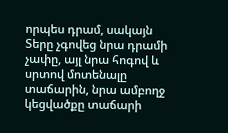որպես դրամ, սակայն Տերը չգովեց նրա դրամի չափը, այլ նրա հոգով և սրտով մոտենալը տաճարին, նրա ամբողջ կեցվածքը տաճարի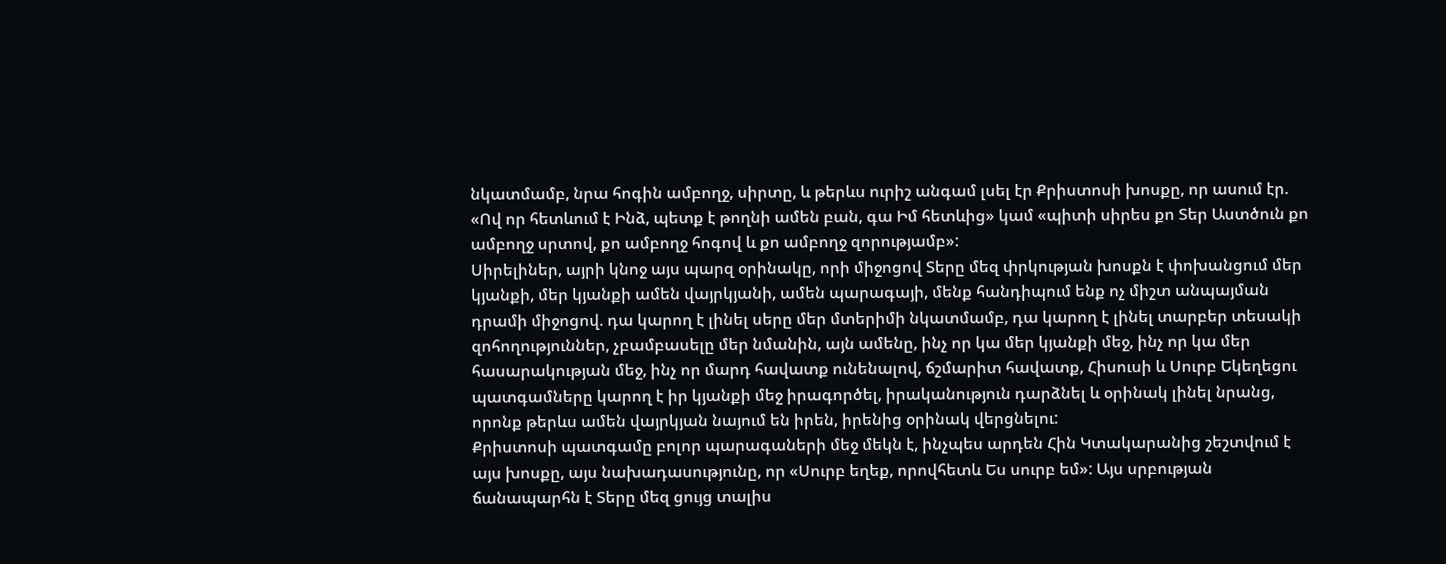նկատմամբ, նրա հոգին ամբողջ, սիրտը, և թերևս ուրիշ անգամ լսել էր Քրիստոսի խոսքը, որ ասում էր. «Ով որ հետևում է Ինձ, պետք է թողնի ամեն բան, գա Իմ հետևից» կամ «պիտի սիրես քո Տեր Աստծուն քո ամբողջ սրտով, քո ամբողջ հոգով և քո ամբողջ զորությամբ»:
Սիրելիներ, այրի կնոջ այս պարզ օրինակը, որի միջոցով Տերը մեզ փրկության խոսքն է փոխանցում մեր կյանքի, մեր կյանքի ամեն վայրկյանի, ամեն պարագայի, մենք հանդիպում ենք ոչ միշտ անպայման դրամի միջոցով. դա կարող է լինել սերը մեր մտերիմի նկատմամբ, դա կարող է լինել տարբեր տեսակի զոհողություններ, չբամբասելը մեր նմանին, այն ամենը, ինչ որ կա մեր կյանքի մեջ, ինչ որ կա մեր հասարակության մեջ, ինչ որ մարդ հավատք ունենալով, ճշմարիտ հավատք, Հիսուսի և Սուրբ Եկեղեցու պատգամները կարող է իր կյանքի մեջ իրագործել, իրականություն դարձնել և օրինակ լինել նրանց, որոնք թերևս ամեն վայրկյան նայում են իրեն, իրենից օրինակ վերցնելու:
Քրիստոսի պատգամը բոլոր պարագաների մեջ մեկն է, ինչպես արդեն Հին Կտակարանից շեշտվում է այս խոսքը, այս նախադասությունը, որ «Սուրբ եղեք, որովհետև Ես սուրբ եմ»: Այս սրբության ճանապարհն է Տերը մեզ ցույց տալիս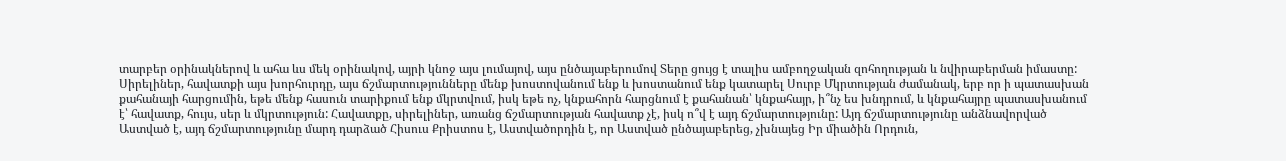տարբեր օրինակներով և ահա ևս մեկ օրինակով, այրի կնոջ այս լումայով, այս ընծայաբերումով Տերը ցույց է տալիս ամբողջական զոհողության և նվիրաբերման իմաստը:
Սիրելիներ, հավատքի այս խորհուրդը, այս ճշմարտությունները մենք խոստովանում ենք և խոստանում ենք կատարել Սուրբ Մկրտության ժամանակ, երբ որ ի պատասխան քահանայի հարցումին, եթե մենք հասուն տարիքում ենք մկրտվում, իսկ եթե ոչ, կնքահորն հարցնում է քահանան՝ կնքահայր, ի՞նչ ես խնդրում, և կնքահայրը պատասխանում է՝ հավատք, հույս, սեր և մկրտություն: Հավատքը, սիրելիներ, առանց ճշմարտության հավատք չէ, իսկ ո՞վ է այդ ճշմարտությունը: Այդ ճշմարտությունը անձնավորված Աստված է, այդ ճշմարտությունը մարդ դարձած Հիսուս Քրիստոս է, Աստվածորդին է, որ Աստված ընծայաբերեց, չխնայեց Իր միածին Որդուն,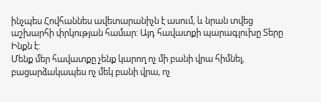ինչպես Հովհաննես ավետարանիչն է ասում, և նրան տվեց աշխարհի փրկության համար: Այդ հավատքի պարագլուխը Տերը Ինքն է:
Մենք մեր հավատքը չենք կարող ոչ մի բանի վրա հիմնել, բացարձակապես ոչ մեկ բանի վրա, ոչ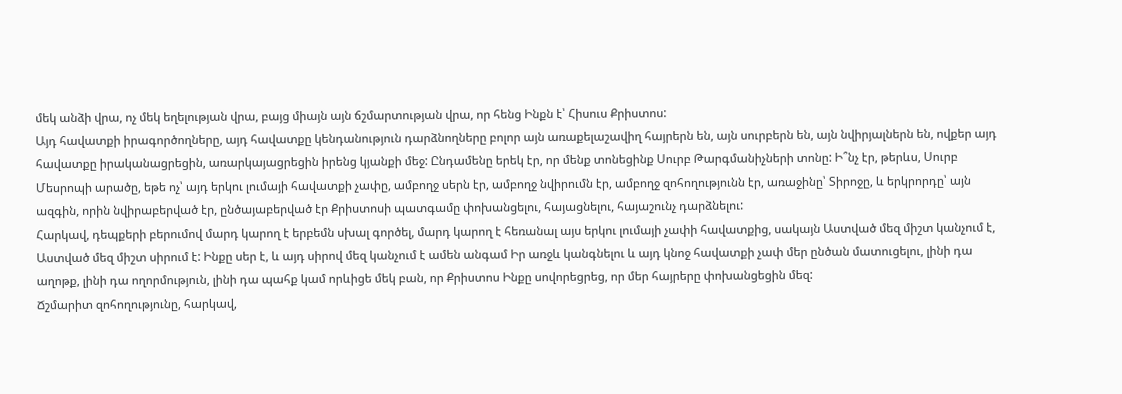մեկ անձի վրա, ոչ մեկ եղելության վրա, բայց միայն այն ճշմարտության վրա, որ հենց Ինքն է՝ Հիսուս Քրիստոս:
Այդ հավատքի իրագործողները, այդ հավատքը կենդանություն դարձնողները բոլոր այն առաքելաշավիղ հայրերն են, այն սուրբերն են, այն նվիրյալներն են, ովքեր այդ հավատքը իրականացրեցին, առարկայացրեցին իրենց կյանքի մեջ: Ընդամենը երեկ էր, որ մենք տոնեցինք Սուրբ Թարգմանիչների տոնը: Ի՞նչ էր, թերևս, Սուրբ Մեսրոպի արածը, եթե ոչ՝ այդ երկու լումայի հավատքի չափը, ամբողջ սերն էր, ամբողջ նվիրումն էր, ամբողջ զոհողությունն էր, առաջինը՝ Տիրոջը, և երկրորդը՝ այն ազգին, որին նվիրաբերված էր, ընծայաբերված էր Քրիստոսի պատգամը փոխանցելու, հայացնելու, հայաշունչ դարձնելու:
Հարկավ, դեպքերի բերումով մարդ կարող է երբեմն սխալ գործել, մարդ կարող է հեռանալ այս երկու լումայի չափի հավատքից, սակայն Աստված մեզ միշտ կանչում է, Աստված մեզ միշտ սիրում է: Ինքը սեր է, և այդ սիրով մեզ կանչում է ամեն անգամ Իր առջև կանգնելու և այդ կնոջ հավատքի չափ մեր ընծան մատուցելու, լինի դա աղոթք, լինի դա ողորմություն, լինի դա պահք կամ որևիցե մեկ բան, որ Քրիստոս Ինքը սովորեցրեց, որ մեր հայրերը փոխանցեցին մեզ:
Ճշմարիտ զոհողությունը, հարկավ,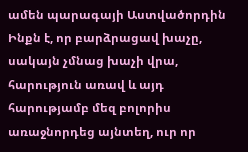ամեն պարագայի Աստվածորդին Ինքն է, որ բարձրացավ խաչը, սակայն չմնաց խաչի վրա, հարություն առավ և այդ հարությամբ մեզ բոլորիս առաջնորդեց այնտեղ, ուր որ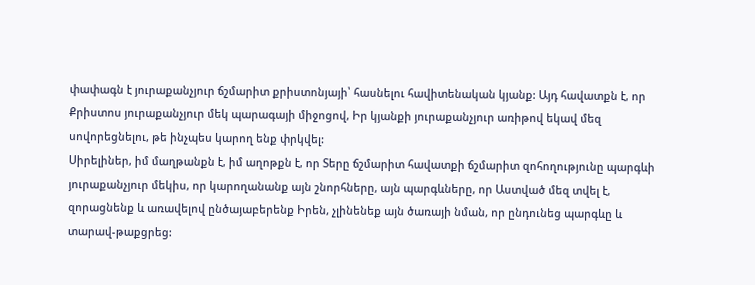փափագն է յուրաքանչյուր ճշմարիտ քրիստոնյայի՝ հասնելու հավիտենական կյանք: Այդ հավատքն է, որ Քրիստոս յուրաքանչյուր մեկ պարագայի միջոցով, Իր կյանքի յուրաքանչյուր առիթով եկավ մեզ սովորեցնելու, թե ինչպես կարող ենք փրկվել:
Սիրելիներ, իմ մաղթանքն է, իմ աղոթքն է, որ Տերը ճշմարիտ հավատքի ճշմարիտ զոհողությունը պարգևի յուրաքանչյուր մեկիս, որ կարողանանք այն շնորհները, այն պարգևները, որ Աստված մեզ տվել է, զորացնենք և առավելով ընծայաբերենք Իրեն, չլինենեք այն ծառայի նման, որ ընդունեց պարգևը և տարավ-թաքցրեց: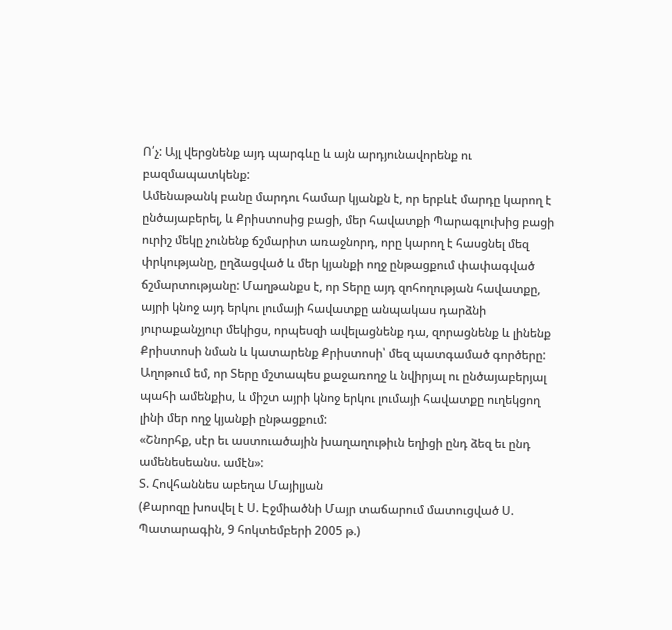Ո՛չ: Այլ վերցնենք այդ պարգևը և այն արդյունավորենք ու բազմապատկենք:
Ամենաթանկ բանը մարդու համար կյանքն է, որ երբևէ մարդը կարող է ընծայաբերել, և Քրիստոսից բացի, մեր հավատքի Պարագլուխից բացի ուրիշ մեկը չունենք ճշմարիտ առաջնորդ, որը կարող է հասցնել մեզ փրկությանը, ըղձացված և մեր կյանքի ողջ ընթացքում փափագված ճշմարտությանը: Մաղթանքս է, որ Տերը այդ զոհողության հավատքը, այրի կնոջ այդ երկու լումայի հավատքը անպակաս դարձնի յուրաքանչյուր մեկիցս, որպեսզի ավելացնենք դա, զորացնենք և լինենք Քրիստոսի նման և կատարենք Քրիստոսի՝ մեզ պատգամած գործերը:
Աղոթում եմ, որ Տերը մշտապես քաջառողջ և նվիրյալ ու ընծայաբերյալ պահի ամենքիս, և միշտ այրի կնոջ երկու լումայի հավատքը ուղեկցող լինի մեր ողջ կյանքի ընթացքում:
«Շնորհք, սէր եւ աստուածային խաղաղութիւն եղիցի ընդ ձեզ եւ ընդ ամենեսեանս. ամէն»:
Տ. Հովհաննես աբեղա Մայիլյան
(Քարոզը խոսվել է Ս. Էջմիածնի Մայր տաճարում մատուցված Ս. Պատարագին, 9 հոկտեմբերի 2005 թ.)